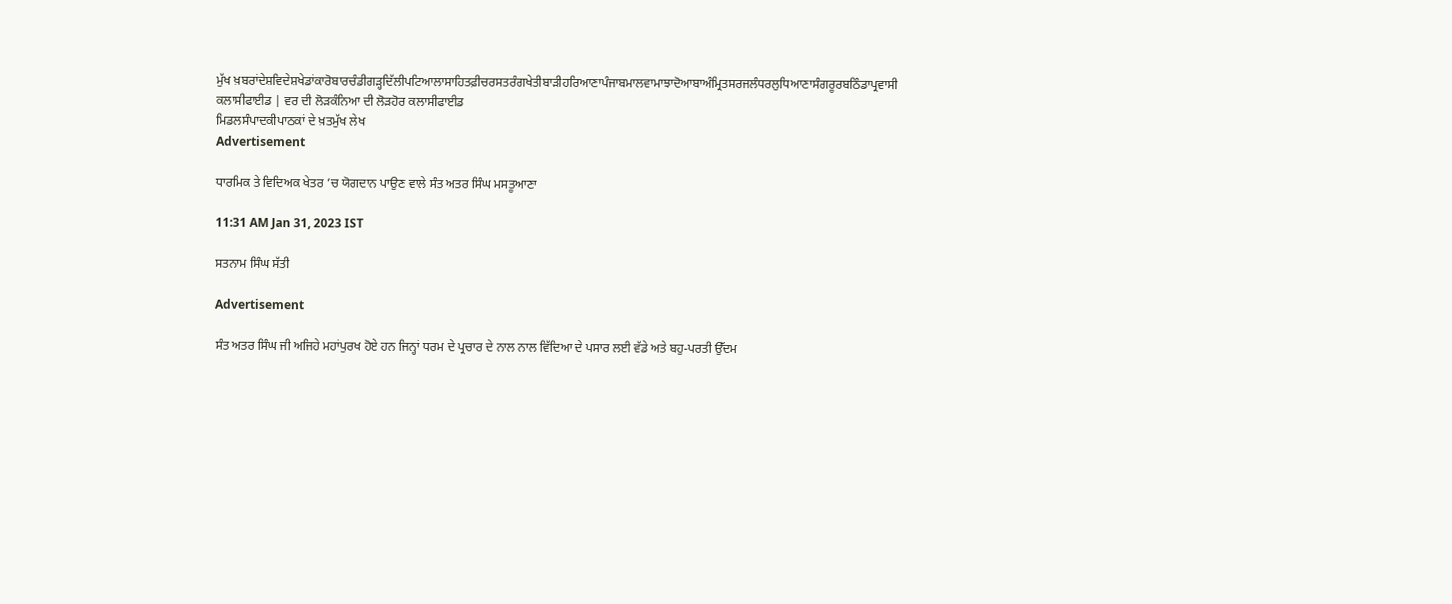ਮੁੱਖ ਖ਼ਬਰਾਂਦੇਸ਼ਵਿਦੇਸ਼ਖੇਡਾਂਕਾਰੋਬਾਰਚੰਡੀਗੜ੍ਹਦਿੱਲੀਪਟਿਆਲਾਸਾਹਿਤਫ਼ੀਚਰਸਤਰੰਗਖੇਤੀਬਾੜੀਹਰਿਆਣਾਪੰਜਾਬਮਾਲਵਾਮਾਝਾਦੋਆਬਾਅੰਮ੍ਰਿਤਸਰਜਲੰਧਰਲੁਧਿਆਣਾਸੰਗਰੂਰਬਠਿੰਡਾਪ੍ਰਵਾਸੀ
ਕਲਾਸੀਫਾਈਡ | ਵਰ ਦੀ ਲੋੜਕੰਨਿਆ ਦੀ ਲੋੜਹੋਰ ਕਲਾਸੀਫਾਈਡ
ਮਿਡਲਸੰਪਾਦਕੀਪਾਠਕਾਂ ਦੇ ਖ਼ਤਮੁੱਖ ਲੇਖ
Advertisement

ਧਾਰਮਿਕ ਤੇ ਵਿਦਿਅਕ ਖੇਤਰ ’ਚ ਯੋਗਦਾਨ ਪਾਉਣ ਵਾਲੇ ਸੰਤ ਅਤਰ ਸਿੰਘ ਮਸਤੂਆਣਾ

11:31 AM Jan 31, 2023 IST

ਸਤਨਾਮ ਸਿੰਘ ਸੱਤੀ

Advertisement

ਸੰਤ ਅਤਰ ਸਿੰਘ ਜੀ ਅਜਿਹੇ ਮਹਾਂਪੁਰਖ ਹੋਏ ਹਨ ਜਿਨ੍ਹਾਂ ਧਰਮ ਦੇ ਪ੍ਰਚਾਰ ਦੇ ਨਾਲ ਨਾਲ ਵਿੱਦਿਆ ਦੇ ਪਸਾਰ ਲਈ ਵੱਡੇ ਅਤੇ ਬਹੁ-ਪਰਤੀ ਉੱਦਮ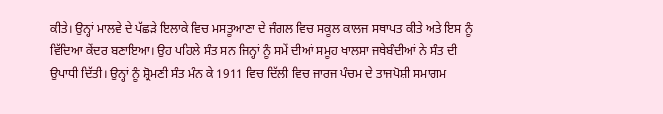ਕੀਤੇ। ਉਨ੍ਹਾਂ ਮਾਲਵੇ ਦੇ ਪੱਛੜੇ ਇਲਾਕੇ ਵਿਚ ਮਸਤੂਆਣਾ ਦੇ ਜੰਗਲ ਵਿਚ ਸਕੂਲ ਕਾਲਜ ਸਥਾਪਤ ਕੀਤੇ ਅਤੇ ਇਸ ਨੂੰ ਵਿੱਦਿਆ ਕੇਂਦਰ ਬਣਾਇਆ। ਉਹ ਪਹਿਲੇ ਸੰਤ ਸਨ ਜਿਨ੍ਹਾਂ ਨੂੰ ਸਮੇਂ ਦੀਆਂ ਸਮੂਹ ਖਾਲਸਾ ਜਥੇਬੰਦੀਆਂ ਨੇ ਸੰਤ ਦੀ ਉਪਾਧੀ ਦਿੱਤੀ। ਉਨ੍ਹਾਂ ਨੂੰ ਸ਼੍ਰੋਮਣੀ ਸੰਤ ਮੰਨ ਕੇ 1911 ਵਿਚ ਦਿੱਲੀ ਵਿਚ ਜਾਰਜ ਪੰਚਮ ਦੇ ਤਾਜਪੋਸ਼ੀ ਸਮਾਗਮ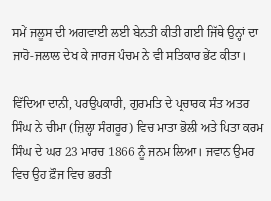ਸਮੇਂ ਜਲੂਸ ਦੀ ਅਗਵਾਈ ਲਈ ਬੇਨਤੀ ਕੀਤੀ ਗਈ ਜਿੱਥੇ ਉਨ੍ਹਾਂ ਦਾ ਜਾਹੋ-ਜਲਾਲ ਦੇਖ ਕੇ ਜਾਰਜ ਪੰਚਮ ਨੇ ਵੀ ਸਤਿਕਾਰ ਭੇਂਟ ਕੀਤਾ।

ਵਿੱਦਿਆ ਦਾਨੀ, ਪਰਉਪਕਾਰੀ, ਗੁਰਮਤਿ ਦੇ ਪ੍ਰਚਾਰਕ ਸੰਤ ਅਤਰ ਸਿੰਘ ਨੇ ਚੀਮਾ (ਜ਼ਿਲ੍ਹਾ ਸੰਗਰੂਰ) ਵਿਚ ਮਾਤਾ ਭੋਲੀ ਅਤੇ ਪਿਤਾ ਕਰਮ ਸਿੰਘ ਦੇ ਘਰ 23 ਮਾਰਚ 1866 ਨੂੰ ਜਨਮ ਲਿਆ। ਜਵਾਨ ਉਮਰ ਵਿਚ ਉਹ ਫ਼ੌਜ ਵਿਚ ਭਰਤੀ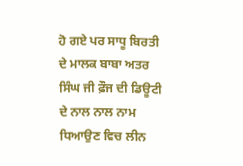ਹੋ ਗਏ ਪਰ ਸਾਧੂ ਬਿਰਤੀ ਦੇ ਮਾਲਕ ਬਾਬਾ ਅਤਰ ਸਿੰਘ ਜੀ ਫ਼ੌਜ ਦੀ ਡਿਊਟੀ ਦੇ ਨਾਲ ਨਾਲ ਨਾਮ ਧਿਆਉਣ ਵਿਚ ਲੀਨ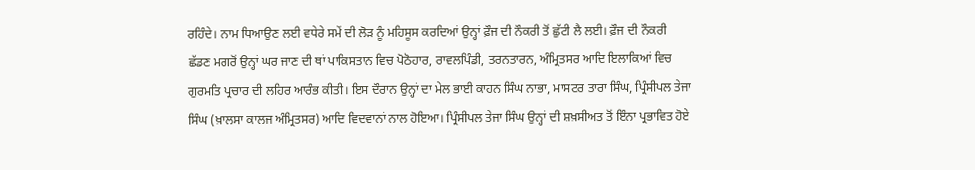ਰਹਿੰਦੇ। ਨਾਮ ਧਿਆਉਣ ਲਈ ਵਧੇਰੇ ਸਮੇਂ ਦੀ ਲੋੜ ਨੂੰ ਮਹਿਸੂਸ ਕਰਦਿਆਂ ਉਨ੍ਹਾਂ ਫ਼ੌਜ ਦੀ ਨੌਕਰੀ ਤੋਂ ਛੁੱਟੀ ਲੈ ਲਈ। ਫ਼ੌਜ ਦੀ ਨੌਕਰੀ ਛੱਡਣ ਮਗਰੋਂ ਉਨ੍ਹਾਂ ਘਰ ਜਾਣ ਦੀ ਥਾਂ ਪਾਕਿਸਤਾਨ ਵਿਚ ਪੋਠੋਹਾਰ, ਰਾਵਲਪਿੰਡੀ, ਤਰਨਤਾਰਨ, ਅੰਮ੍ਰਿਤਸਰ ਆਦਿ ਇਲਾਕਿਆਂ ਵਿਚ ਗੁਰਮਤਿ ਪ੍ਰਚਾਰ ਦੀ ਲਹਿਰ ਆਰੰਭ ਕੀਤੀ। ਇਸ ਦੌਰਾਨ ਉਨ੍ਹਾਂ ਦਾ ਮੇਲ ਭਾਈ ਕਾਹਨ ਸਿੰਘ ਨਾਭਾ, ਮਾਸਟਰ ਤਾਰਾ ਸਿੰਘ, ਪ੍ਰਿੰਸੀਪਲ ਤੇਜਾ ਸਿੰਘ (ਖ਼ਾਲਸਾ ਕਾਲਜ ਅੰਮ੍ਰਿਤਸਰ) ਆਦਿ ਵਿਦਵਾਨਾਂ ਨਾਲ ਹੋਇਆ। ਪ੍ਰਿੰਸੀਪਲ ਤੇਜਾ ਸਿੰਘ ਉਨ੍ਹਾਂ ਦੀ ਸ਼ਖ਼ਸੀਅਤ ਤੋਂ ਇੰਨਾ ਪ੍ਰਭਾਵਿਤ ਹੋਏ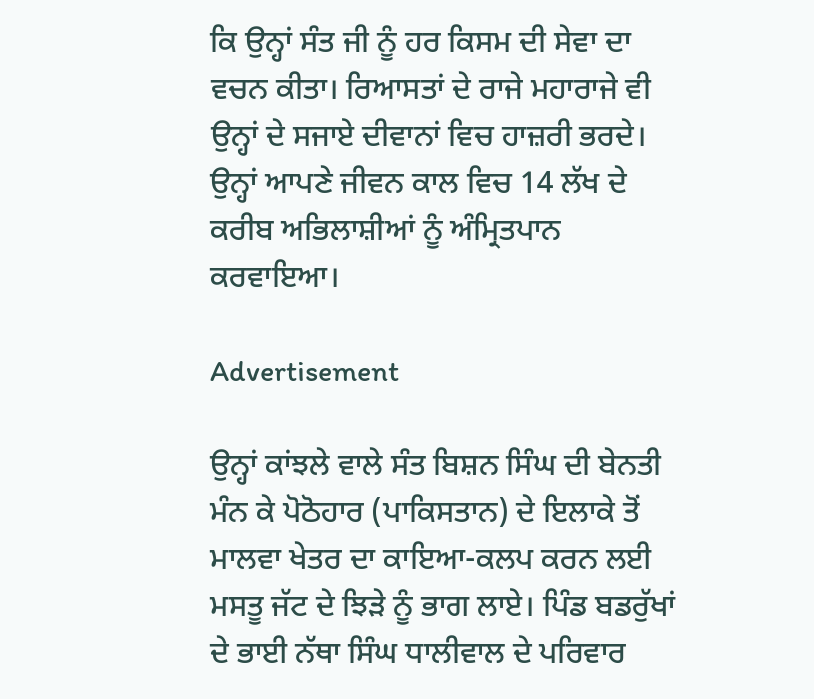ਕਿ ਉਨ੍ਹਾਂ ਸੰਤ ਜੀ ਨੂੰ ਹਰ ਕਿਸਮ ਦੀ ਸੇਵਾ ਦਾ ਵਚਨ ਕੀਤਾ। ਰਿਆਸਤਾਂ ਦੇ ਰਾਜੇ ਮਹਾਰਾਜੇ ਵੀ ਉਨ੍ਹਾਂ ਦੇ ਸਜਾਏ ਦੀਵਾਨਾਂ ਵਿਚ ਹਾਜ਼ਰੀ ਭਰਦੇ। ਉਨ੍ਹਾਂ ਆਪਣੇ ਜੀਵਨ ਕਾਲ ਵਿਚ 14 ਲੱਖ ਦੇ ਕਰੀਬ ਅਭਿਲਾਸ਼ੀਆਂ ਨੂੰ ਅੰਮ੍ਰਿਤਪਾਨ ਕਰਵਾਇਆ।

Advertisement

ਉਨ੍ਹਾਂ ਕਾਂਝਲੇ ਵਾਲੇ ਸੰਤ ਬਿਸ਼ਨ ਸਿੰਘ ਦੀ ਬੇਨਤੀ ਮੰਨ ਕੇ ਪੋਠੋਹਾਰ (ਪਾਕਿਸਤਾਨ) ਦੇ ਇਲਾਕੇ ਤੋਂ ਮਾਲਵਾ ਖੇਤਰ ਦਾ ਕਾਇਆ-ਕਲਪ ਕਰਨ ਲਈ ਮਸਤੂ ਜੱਟ ਦੇ ਝਿੜੇ ਨੂੰ ਭਾਗ ਲਾਏ। ਪਿੰਡ ਬਡਰੁੱਖਾਂ ਦੇ ਭਾਈ ਨੱਥਾ ਸਿੰਘ ਧਾਲੀਵਾਲ ਦੇ ਪਰਿਵਾਰ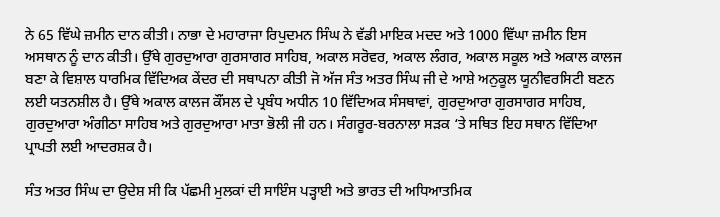ਨੇ 65 ਵਿੱਘੇ ਜ਼ਮੀਨ ਦਾਨ ਕੀਤੀ। ਨਾਭਾ ਦੇ ਮਹਾਰਾਜਾ ਰਿਪੁਦਮਨ ਸਿੰਘ ਨੇ ਵੱਡੀ ਮਾਇਕ ਮਦਦ ਅਤੇ 1000 ਵਿੱਘਾ ਜ਼ਮੀਨ ਇਸ ਅਸਥਾਨ ਨੂੰ ਦਾਨ ਕੀਤੀ। ਉੱਥੇ ਗੁਰਦੁਆਰਾ ਗੁਰਸਾਗਰ ਸਾਹਿਬ, ਅਕਾਲ ਸਰੋਵਰ, ਅਕਾਲ ਲੰਗਰ, ਅਕਾਲ ਸਕੂਲ ਅਤੇ ਅਕਾਲ ਕਾਲਜ ਬਣਾ ਕੇ ਵਿਸ਼ਾਲ ਧਾਰਮਿਕ ਵਿੱਦਿਅਕ ਕੇਂਦਰ ਦੀ ਸਥਾਪਨਾ ਕੀਤੀ ਜੋ ਅੱਜ ਸੰਤ ਅਤਰ ਸਿੰਘ ਜੀ ਦੇ ਆਸ਼ੇ ਅਨੁਕੂਲ ਯੂਨੀਵਰਸਿਟੀ ਬਣਨ ਲਈ ਯਤਨਸ਼ੀਲ ਹੈ। ਉੱਥੇ ਅਕਾਲ ਕਾਲਜ ਕੌਂਸਲ ਦੇ ਪ੍ਰਬੰਧ ਅਧੀਨ 10 ਵਿੱਦਿਅਕ ਸੰਸਥਾਵਾਂ, ਗੁਰਦੁਆਰਾ ਗੁਰਸਾਗਰ ਸਾਹਿਬ, ਗੁਰਦੁਆਰਾ ਅੰਗੀਠਾ ਸਾਹਿਬ ਅਤੇ ਗੁਰਦੁਆਰਾ ਮਾਤਾ ਭੋਲੀ ਜੀ ਹਨ। ਸੰਗਰੂਰ-ਬਰਨਾਲਾ ਸੜਕ ‘ਤੇ ਸਥਿਤ ਇਹ ਸਥਾਨ ਵਿੱਦਿਆ ਪ੍ਰਾਪਤੀ ਲਈ ਆਦਰਸ਼ਕ ਹੈ।

ਸੰਤ ਅਤਰ ਸਿੰਘ ਦਾ ਉਦੇਸ਼ ਸੀ ਕਿ ਪੱਛਮੀ ਮੁਲਕਾਂ ਦੀ ਸਾਇੰਸ ਪੜ੍ਹਾਈ ਅਤੇ ਭਾਰਤ ਦੀ ਅਧਿਆਤਮਿਕ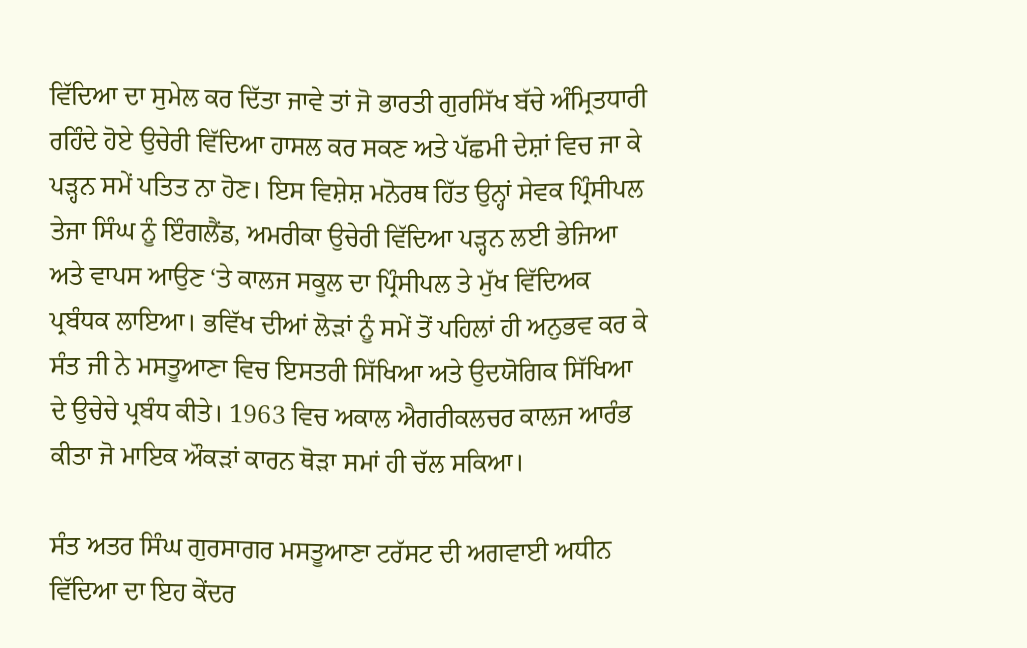ਵਿੱਦਿਆ ਦਾ ਸੁਮੇਲ ਕਰ ਦਿੱਤਾ ਜਾਵੇ ਤਾਂ ਜੋ ਭਾਰਤੀ ਗੁਰਸਿੱਖ ਬੱਚੇ ਅੰਮ੍ਰਿਤਧਾਰੀ ਰਹਿੰਦੇ ਹੋਏ ਉਚੇਰੀ ਵਿੱਦਿਆ ਹਾਸਲ ਕਰ ਸਕਣ ਅਤੇ ਪੱਛਮੀ ਦੇਸ਼ਾਂ ਵਿਚ ਜਾ ਕੇ ਪੜ੍ਹਨ ਸਮੇਂ ਪਤਿਤ ਨਾ ਹੋਣ। ਇਸ ਵਿਸ਼ੇਸ਼ ਮਨੋਰਥ ਹਿੱਤ ਉਨ੍ਹਾਂ ਸੇਵਕ ਪ੍ਰਿੰਸੀਪਲ ਤੇਜਾ ਸਿੰਘ ਨੂੰ ਇੰਗਲੈਂਡ, ਅਮਰੀਕਾ ਉਚੇਰੀ ਵਿੱਦਿਆ ਪੜ੍ਹਨ ਲਈ ਭੇਜਿਆ ਅਤੇ ਵਾਪਸ ਆਉਣ ‘ਤੇ ਕਾਲਜ ਸਕੂਲ ਦਾ ਪ੍ਰਿੰਸੀਪਲ ਤੇ ਮੁੱਖ ਵਿੱਦਿਅਕ ਪ੍ਰਬੰਧਕ ਲਾਇਆ। ਭਵਿੱਖ ਦੀਆਂ ਲੋੜਾਂ ਨੂੰ ਸਮੇਂ ਤੋਂ ਪਹਿਲਾਂ ਹੀ ਅਨੁਭਵ ਕਰ ਕੇ ਸੰਤ ਜੀ ਨੇ ਮਸਤੂਆਣਾ ਵਿਚ ਇਸਤਰੀ ਸਿੱਖਿਆ ਅਤੇ ਉਦਯੋਗਿਕ ਸਿੱਖਿਆ ਦੇ ਉਚੇਚੇ ਪ੍ਰਬੰਧ ਕੀਤੇ। 1963 ਵਿਚ ਅਕਾਲ ਐਗਰੀਕਲਚਰ ਕਾਲਜ ਆਰੰਭ ਕੀਤਾ ਜੋ ਮਾਇਕ ਔਕੜਾਂ ਕਾਰਨ ਥੋੜਾ ਸਮਾਂ ਹੀ ਚੱਲ ਸਕਿਆ।

ਸੰਤ ਅਤਰ ਸਿੰਘ ਗੁਰਸਾਗਰ ਮਸਤੂਆਣਾ ਟਰੱਸਟ ਦੀ ਅਗਵਾਈ ਅਧੀਨ ਵਿੱਦਿਆ ਦਾ ਇਹ ਕੇਂਦਰ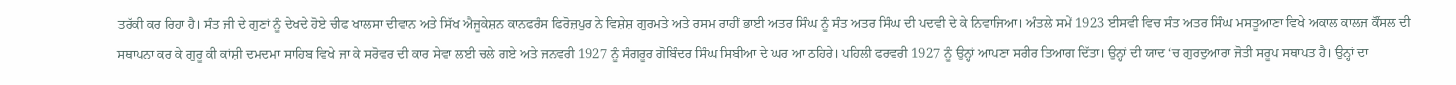ਤਰੱਕੀ ਕਰ ਰਿਹਾ ਹੈ। ਸੰਤ ਜੀ ਦੇ ਗੁਣਾਂ ਨੂੰ ਦੇਖਦੇ ਹੋਏ ਚੀਫ ਖਾਲਸਾ ਦੀਵਾਨ ਅਤੇ ਸਿੱਖ ਐਜੂਕੇਸ਼ਨ ਕਾਨਫਰੰਸ ਫਿਰੋਜ਼ਪੁਰ ਨੇ ਵਿਸ਼ੇਸ਼ ਗੁਰਮਤੇ ਅਤੇ ਰਸਮ ਰਾਹੀਂ ਭਾਈ ਅਤਰ ਸਿੰਘ ਨੂੰ ਸੰਤ ਅਤਰ ਸਿੰਘ ਦੀ ਪਦਵੀ ਦੇ ਕੇ ਨਿਵਾਜਿਆ। ਅੰਤਲੇ ਸਮੇਂ 1923 ਈਸਵੀ ਵਿਚ ਸੰਤ ਅਤਰ ਸਿੰਘ ਮਸਤੂਆਣਾ ਵਿਖੇ ਅਕਾਲ ਕਾਲਜ ਕੌਂਸਲ ਦੀ ਸਥਾਪਨਾ ਕਰ ਕੇ ਗੁਰੂ ਕੀ ਕਾਂਸ਼ੀ ਦਮਦਮਾ ਸਾਹਿਬ ਵਿਖੇ ਜਾ ਕੇ ਸਰੋਵਰ ਦੀ ਕਾਰ ਸੇਵਾ ਲਈ ਚਲੇ ਗਏ ਅਤੇ ਜਨਵਰੀ 1927 ਨੂੰ ਸੰਗਰੂਰ ਗੋਬਿੰਦਰ ਸਿੰਘ ਸਿਬੀਆ ਦੇ ਘਰ ਆ ਠਹਿਰੇ। ਪਹਿਲੀ ਫਰਵਰੀ 1927 ਨੂੰ ਉਨ੍ਹਾਂ ਆਪਣਾ ਸਰੀਰ ਤਿਆਗ ਦਿੱਤਾ। ਉਨ੍ਹਾਂ ਦੀ ਯਾਦ ‘ਚ ਗੁਰਦੁਆਰਾ ਜੋਤੀ ਸਰੂਪ ਸਥਾਪਤ ਹੈ। ਉਨ੍ਹਾਂ ਦਾ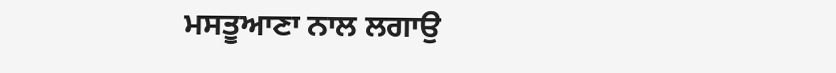ਮਸਤੂਆਣਾ ਨਾਲ ਲਗਾਉ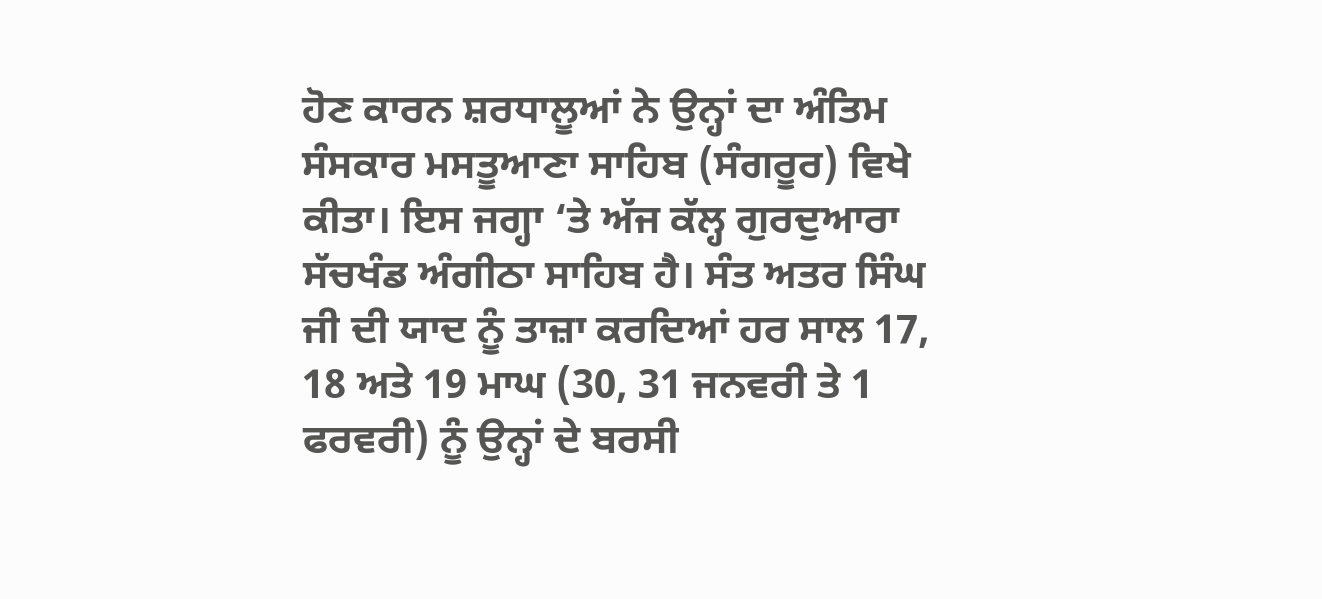ਹੋਣ ਕਾਰਨ ਸ਼ਰਧਾਲੂਆਂ ਨੇ ਉਨ੍ਹਾਂ ਦਾ ਅੰਤਿਮ ਸੰਸਕਾਰ ਮਸਤੂਆਣਾ ਸਾਹਿਬ (ਸੰਗਰੂਰ) ਵਿਖੇ ਕੀਤਾ। ਇਸ ਜਗ੍ਹਾ ‘ਤੇ ਅੱਜ ਕੱਲ੍ਹ ਗੁਰਦੁਆਰਾ ਸੱਚਖੰਡ ਅੰਗੀਠਾ ਸਾਹਿਬ ਹੈ। ਸੰਤ ਅਤਰ ਸਿੰਘ ਜੀ ਦੀ ਯਾਦ ਨੂੰ ਤਾਜ਼ਾ ਕਰਦਿਆਂ ਹਰ ਸਾਲ 17, 18 ਅਤੇ 19 ਮਾਘ (30, 31 ਜਨਵਰੀ ਤੇ 1 ਫਰਵਰੀ) ਨੂੰ ਉਨ੍ਹਾਂ ਦੇ ਬਰਸੀ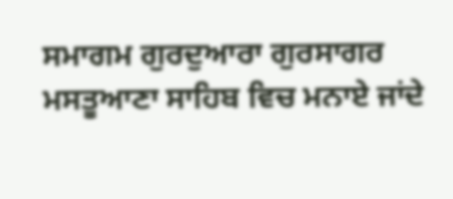ਸਮਾਗਮ ਗੁਰਦੁਆਰਾ ਗੁਰਸਾਗਰ ਮਸਤੂਆਣਾ ਸਾਹਿਬ ਵਿਚ ਮਨਾਏ ਜਾਂਦੇ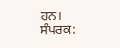ਹਨ।
ਸੰਪਰਕ: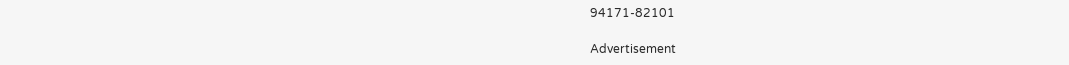94171-82101

Advertisement